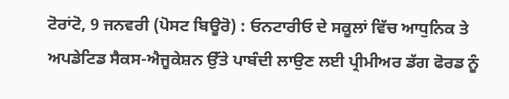ਟੋਰਾਂਟੋ, 9 ਜਨਵਰੀ (ਪੋਸਟ ਬਿਊਰੋ) : ਓਨਟਾਰੀਓ ਦੇ ਸਕੂਲਾਂ ਵਿੱਚ ਆਧੁਨਿਕ ਤੇ ਅਪਡੇਟਿਡ ਸੈਕਸ-ਐਜੂਕੇਸ਼ਨ ਉੱਤੇ ਪਾਬੰਦੀ ਲਾਉਣ ਲਈ ਪ੍ਰੀਮੀਅਰ ਡੱਗ ਫੋਰਡ ਨੂੰ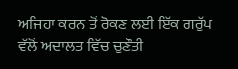ਅਜਿਹਾ ਕਰਨ ਤੋਂ ਰੋਕਣ ਲਈ ਇੱਕ ਗਰੁੱਪ ਵੱਲੋਂ ਅਦਾਲਤ ਵਿੱਚ ਚੁਣੌਤੀ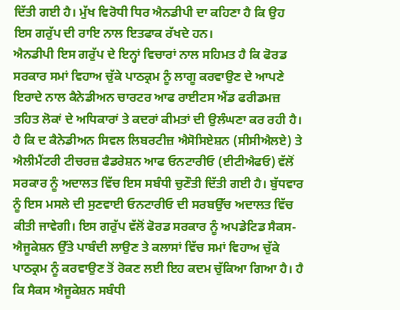ਦਿੱਤੀ ਗਈ ਹੈ। ਮੁੱਖ ਵਿਰੋਧੀ ਧਿਰ ਐਨਡੀਪੀ ਦਾ ਕਹਿਣਾ ਹੈ ਕਿ ਉਹ ਇਸ ਗਰੁੱਪ ਦੀ ਰਾਇ ਨਾਲ ਇਤਫਾਕ ਰੱਖਦੇ ਹਨ।
ਐਨਡੀਪੀ ਇਸ ਗਰੁੱਪ ਦੇ ਇਨ੍ਹਾਂ ਵਿਚਾਰਾਂ ਨਾਲ ਸਹਿਮਤ ਹੈ ਕਿ ਫੋਰਡ ਸਰਕਾਰ ਸਮਾਂ ਵਿਹਾਅ ਚੁੱਕੇ ਪਾਠਕ੍ਰਮ ਨੂੰ ਲਾਗੂ ਕਰਵਾਉਣ ਦੇ ਆਪਣੇ ਇਰਾਦੇ ਨਾਲ ਕੈਨੇਡੀਅਨ ਚਾਰਟਰ ਆਫ ਰਾਈਟਸ ਐਂਡ ਫਰੀਡਮਜ਼ ਤਹਿਤ ਲੋਕਾਂ ਦੇ ਅਧਿਕਾਰਾਂ ਤੇ ਕਦਰਾਂ ਕੀਮਤਾਂ ਦੀ ਉਲੰਘਣਾ ਕਰ ਰਹੀ ਹੈ। ਹੈ ਕਿ ਦ ਕੈਨੇਡੀਅਨ ਸਿਵਲ ਲਿਬਰਟੀਜ਼ ਐਸੋਸਿਏਸ਼ਨ (ਸੀਸੀਐਲਏ) ਤੇ ਐਲੀਮੈਂਟਰੀ ਟੀਚਰਜ਼ ਫੈਡਰੇਸ਼ਨ ਆਫ ਓਨਟਾਰੀਓ (ਈਟੀਐਫਓ) ਵੱਲੋਂ ਸਰਕਾਰ ਨੂੰ ਅਦਾਲਤ ਵਿੱਚ ਇਸ ਸਬੰਧੀ ਚੁਣੌਤੀ ਦਿੱਤੀ ਗਈ ਹੈ। ਬੁੱਧਵਾਰ ਨੂੰ ਇਸ ਮਸਲੇ ਦੀ ਸੁਣਵਾਈ ਓਨਟਾਰੀਓ ਦੀ ਸਰਬਉੱਚ ਅਦਾਲਤ ਵਿੱਚ ਕੀਤੀ ਜਾਵੇਗੀ। ਇਸ ਗਰੁੱਪ ਵੱਲੋਂ ਫੋਰਡ ਸਰਕਾਰ ਨੂੰ ਅਪਡੇਟਿਡ ਸੈਕਸ-ਐਜੂਕੇਸ਼ਨ ਉੱਤੇ ਪਾਬੰਦੀ ਲਾਉਣ ਤੇ ਕਲਾਸਾਂ ਵਿੱਚ ਸਮਾਂ ਵਿਹਾਅ ਚੁੱਕੇ ਪਾਠਕ੍ਰਮ ਨੂੰ ਕਰਵਾਉਣ ਤੋਂ ਰੋਕਣ ਲਈ ਇਹ ਕਦਮ ਚੁੱਕਿਆ ਗਿਆ ਹੈ। ਹੈ ਕਿ ਸੈਕਸ ਐਜੂਕੇਸ਼ਨ ਸਬੰਧੀ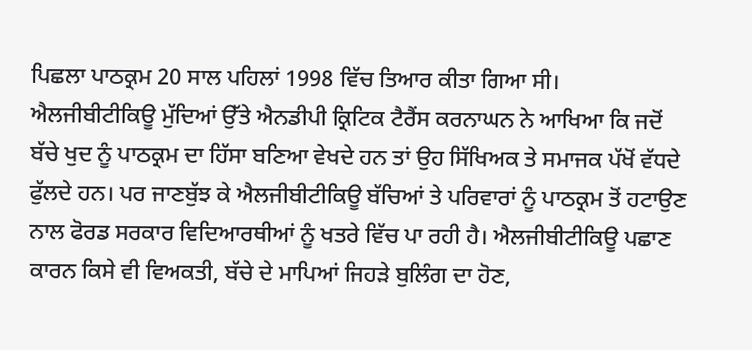ਪਿਛਲਾ ਪਾਠਕ੍ਰਮ 20 ਸਾਲ ਪਹਿਲਾਂ 1998 ਵਿੱਚ ਤਿਆਰ ਕੀਤਾ ਗਿਆ ਸੀ।
ਐਲਜੀਬੀਟੀਕਿਊ ਮੁੱਦਿਆਂ ਉੱਤੇ ਐਨਡੀਪੀ ਕ੍ਰਿਟਿਕ ਟੈਰੈਂਸ ਕਰਨਾਘਨ ਨੇ ਆਖਿਆ ਕਿ ਜਦੋਂ ਬੱਚੇ ਖੁਦ ਨੂੰ ਪਾਠਕ੍ਰਮ ਦਾ ਹਿੱਸਾ ਬਣਿਆ ਵੇਖਦੇ ਹਨ ਤਾਂ ਉਹ ਸਿੱਖਿਅਕ ਤੇ ਸਮਾਜਕ ਪੱਖੋਂ ਵੱਧਦੇ ਫੁੱਲਦੇ ਹਨ। ਪਰ ਜਾਣਬੁੱਝ ਕੇ ਐਲਜੀਬੀਟੀਕਿਊ ਬੱਚਿਆਂ ਤੇ ਪਰਿਵਾਰਾਂ ਨੂੰ ਪਾਠਕ੍ਰਮ ਤੋਂ ਹਟਾਉਣ ਨਾਲ ਫੋਰਡ ਸਰਕਾਰ ਵਿਦਿਆਰਥੀਆਂ ਨੂੰ ਖਤਰੇ ਵਿੱਚ ਪਾ ਰਹੀ ਹੈ। ਐਲਜੀਬੀਟੀਕਿਊ ਪਛਾਣ ਕਾਰਨ ਕਿਸੇ ਵੀ ਵਿਅਕਤੀ, ਬੱਚੇ ਦੇ ਮਾਪਿਆਂ ਜਿਹੜੇ ਬੁਲਿੰਗ ਦਾ ਹੋਣ,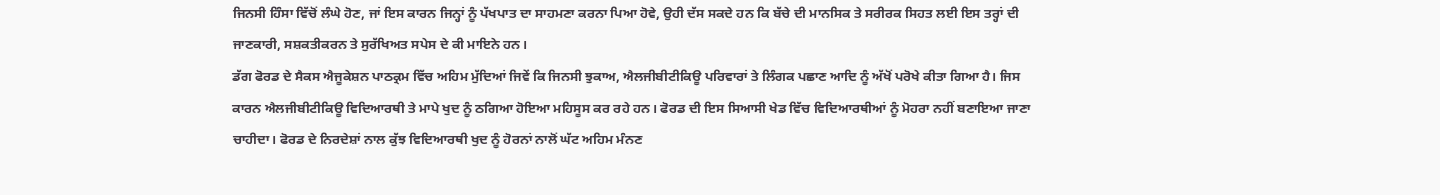ਜਿਨਸੀ ਹਿੰਸਾ ਵਿੱਚੋਂ ਲੰਘੇ ਹੋਣ, ਜਾਂ ਇਸ ਕਾਰਨ ਜਿਨ੍ਹਾਂ ਨੂੰ ਪੱਖਪਾਤ ਦਾ ਸਾਹਮਣਾ ਕਰਨਾ ਪਿਆ ਹੋਵੇ, ਉਹੀ ਦੱਸ ਸਕਦੇ ਹਨ ਕਿ ਬੱਚੇ ਦੀ ਮਾਨਸਿਕ ਤੇ ਸਰੀਰਕ ਸਿਹਤ ਲਈ ਇਸ ਤਰ੍ਹਾਂ ਦੀ ਜਾਣਕਾਰੀ, ਸਸ਼ਕਤੀਕਰਨ ਤੇ ਸੁਰੱਖਿਅਤ ਸਪੇਸ ਦੇ ਕੀ ਮਾਇਨੇ ਹਨ।
ਡੱਗ ਫੋਰਡ ਦੇ ਸੈਕਸ ਐਜੂਕੇਸ਼ਨ ਪਾਠਕ੍ਰਮ ਵਿੱਚ ਅਹਿਮ ਮੁੱਦਿਆਂ ਜਿਵੇਂ ਕਿ ਜਿਨਸੀ ਝੁਕਾਅ, ਐਲਜੀਬੀਟੀਕਿਊ ਪਰਿਵਾਰਾਂ ਤੇ ਲਿੰਗਕ ਪਛਾਣ ਆਦਿ ਨੂੰ ਅੱਖੋਂ ਪਰੋਖੇ ਕੀਤਾ ਗਿਆ ਹੈ। ਜਿਸ ਕਾਰਨ ਐਲਜੀਬੀਟੀਕਿਊ ਵਿਦਿਆਰਥੀ ਤੇ ਮਾਪੇ ਖੁਦ ਨੂੰ ਠਗਿਆ ਹੋਇਆ ਮਹਿਸੂਸ ਕਰ ਰਹੇ ਹਨ। ਫੋਰਡ ਦੀ ਇਸ ਸਿਆਸੀ ਖੇਡ ਵਿੱਚ ਵਿਦਿਆਰਥੀਆਂ ਨੂੰ ਮੋਹਰਾ ਨਹੀਂ ਬਣਾਇਆ ਜਾਣਾ ਚਾਹੀਦਾ। ਫੋਰਡ ਦੇ ਨਿਰਦੇਸ਼ਾਂ ਨਾਲ ਕੁੱਝ ਵਿਦਿਆਰਥੀ ਖੁਦ ਨੂੰ ਹੋਰਨਾਂ ਨਾਲੋਂ ਘੱਟ ਅਹਿਮ ਮੰਨਣ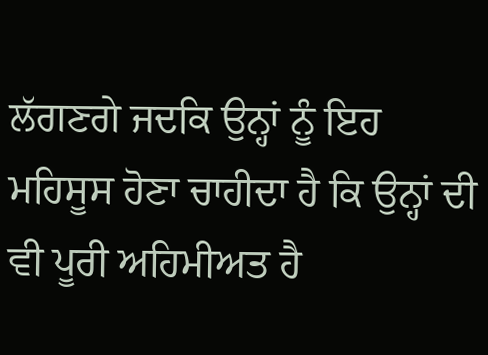ਲੱਗਣਗੇ ਜਦਕਿ ਉਨ੍ਹਾਂ ਨੂੰ ਇਹ ਮਹਿਸੂਸ ਹੋਣਾ ਚਾਹੀਦਾ ਹੈ ਕਿ ਉਨ੍ਹਾਂ ਦੀ ਵੀ ਪੂਰੀ ਅਹਿਮੀਅਤ ਹੈ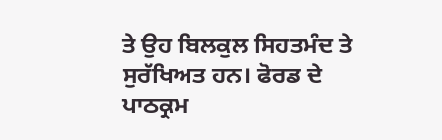ਤੇ ਉਹ ਬਿਲਕੁਲ ਸਿਹਤਮੰਦ ਤੇ ਸੁਰੱਖਿਅਤ ਹਨ। ਫੋਰਡ ਦੇ ਪਾਠਕ੍ਰਮ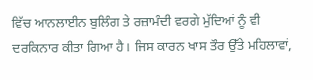ਵਿੱਚ ਆਨਲਾਈਨ ਬੁਲਿੰਗ ਤੇ ਰਜ਼ਾਮੰਦੀ ਵਰਗੇ ਮੁੱਦਿਆਂ ਨੂੰ ਵੀ ਦਰਕਿਨਾਰ ਕੀਤਾ ਗਿਆ ਹੈ। ਜਿਸ ਕਾਰਨ ਖਾਸ ਤੌਰ ਉੱਤੇ ਮਹਿਲਾਵਾਂ,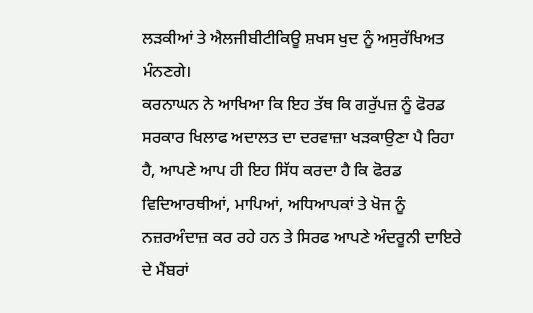ਲੜਕੀਆਂ ਤੇ ਐਲਜੀਬੀਟੀਕਿਊ ਸ਼ਖਸ ਖੁਦ ਨੂੰ ਅਸੁਰੱਖਿਅਤ ਮੰਨਣਗੇ।
ਕਰਨਾਘਨ ਨੇ ਆਖਿਆ ਕਿ ਇਹ ਤੱਥ ਕਿ ਗਰੁੱਪਜ਼ ਨੂੰ ਫੋਰਡ ਸਰਕਾਰ ਖਿਲਾਫ ਅਦਾਲਤ ਦਾ ਦਰਵਾਜ਼ਾ ਖੜਕਾਉਣਾ ਪੈ ਰਿਹਾ ਹੈ, ਆਪਣੇ ਆਪ ਹੀ ਇਹ ਸਿੱਧ ਕਰਦਾ ਹੈ ਕਿ ਫੋਰਡ ਵਿਦਿਆਰਥੀਆਂ, ਮਾਪਿਆਂ, ਅਧਿਆਪਕਾਂ ਤੇ ਖੋਜ ਨੂੰ ਨਜ਼ਰਅੰਦਾਜ਼ ਕਰ ਰਹੇ ਹਨ ਤੇ ਸਿਰਫ ਆਪਣੇ ਅੰਦਰੂਨੀ ਦਾਇਰੇ ਦੇ ਮੈਂਬਰਾਂ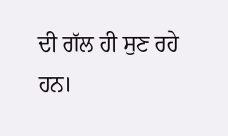ਦੀ ਗੱਲ ਹੀ ਸੁਣ ਰਹੇ ਹਨ।